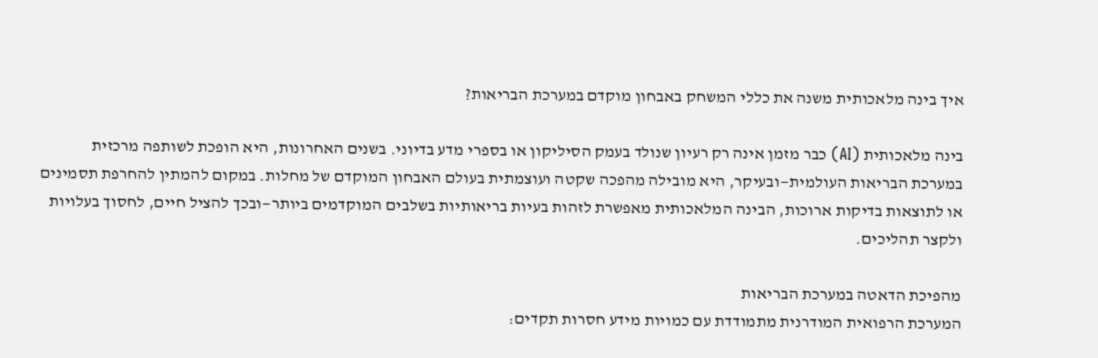איך בינה מלאכותית משנה את כללי המשחק באבחון מוקדם במערכת הבריאות?

בינה מלאכותית (AI) כבר מזמן אינה רק רעיון שנולד בעמק הסיליקון או בספרי מדע בדיוני. בשנים האחרונות, היא הופכת לשותפה מרכזית במערכת הבריאות העולמית—ובעיקר, היא מובילה מהפכה שקטה ועוצמתית בעולם האבחון המוקדם של מחלות. במקום להמתין להחרפת תסמינים או לתוצאות בדיקות ארוכות, הבינה המלאכותית מאפשרת לזהות בעיות בריאותיות בשלבים המוקדמים ביותר—ובכך להציל חיים, לחסוך בעלויות ולקצר תהליכים.

מהפיכת הדאטה במערכת הבריאות
המערכת הרפואית המודרנית מתמודדת עם כמויות מידע חסרות תקדים: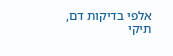אלפי בדיקות דם, תיקי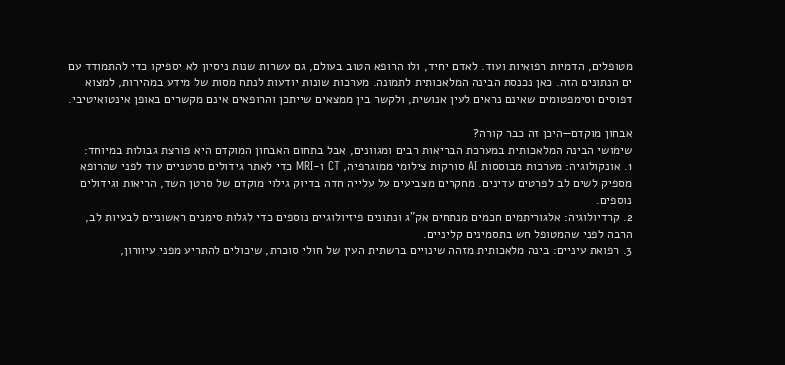מטופלים, הדמיות רפואיות ועוד. לאדם יחיד, ולו הרופא הטוב בעולם, גם עשרות שנות ניסיון לא יספיקו כדי להתמודד עם ים הנתונים הזה. כאן נכנסת הבינה המלאכותית לתמונה. מערכות שונות יודעות לנתח מסות של מידע במהירות, למצוא דפוסים וסימפטומים שאינם נראים לעין אנושית, ולקשר בין ממצאים שייתכן והרופאים אינם מקשרים באופן אינטואיטיבי.

אבחון מוקדם—היכן זה כבר קורה?
שימושי הבינה המלאכותית במערכת הבריאות רבים ומגוונים, אבל בתחום האבחון המוקדם היא פורצת גבולות במיוחד:
1. אונקולוגיה: מערכות מבוססות AI סורקות צילומי ממוגרפיה, CT ו-MRI כדי לאתר גידולים סרטניים עוד לפני שהרופא מספיק לשים לב לפרטים עדינים. מחקרים מצביעים על עלייה חדה בדיוק גילוי מוקדם של סרטן השד, הריאות וגידולים נוספים.
2. קרדיולוגיה: אלגוריתמים חכמים מנתחים אק"ג ונתונים פיזיולוגיים נוספים כדי לגלות סימנים ראשוניים לבעיות לב, הרבה לפני שהמטופל חש בתסמינים קליניים.
3. רפואת עיניים: בינה מלאכותית מזהה שינויים ברשתית העין של חולי סוכרת, שיכולים להתריע מפני עיוורון,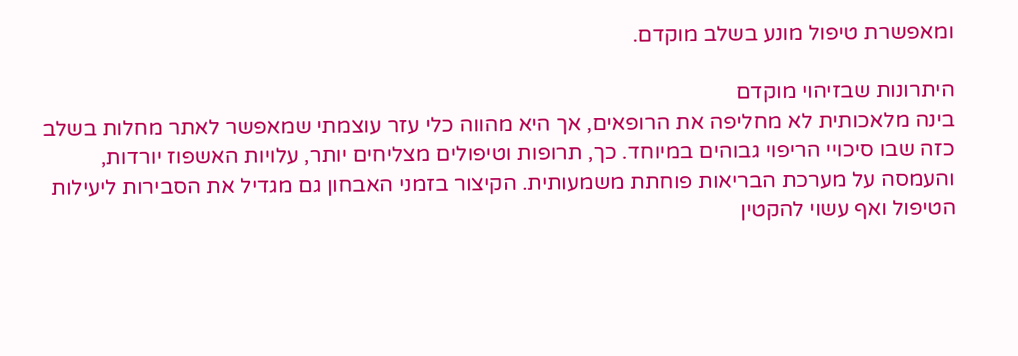ומאפשרת טיפול מונע בשלב מוקדם.

היתרונות שבזיהוי מוקדם
בינה מלאכותית לא מחליפה את הרופאים, אך היא מהווה כלי עזר עוצמתי שמאפשר לאתר מחלות בשלב כזה שבו סיכויי הריפוי גבוהים במיוחד. כך, תרופות וטיפולים מצליחים יותר, עלויות האשפוז יורדות, והעמסה על מערכת הבריאות פוחתת משמעותית. הקיצור בזמני האבחון גם מגדיל את הסבירות ליעילות הטיפול ואף עשוי להקטין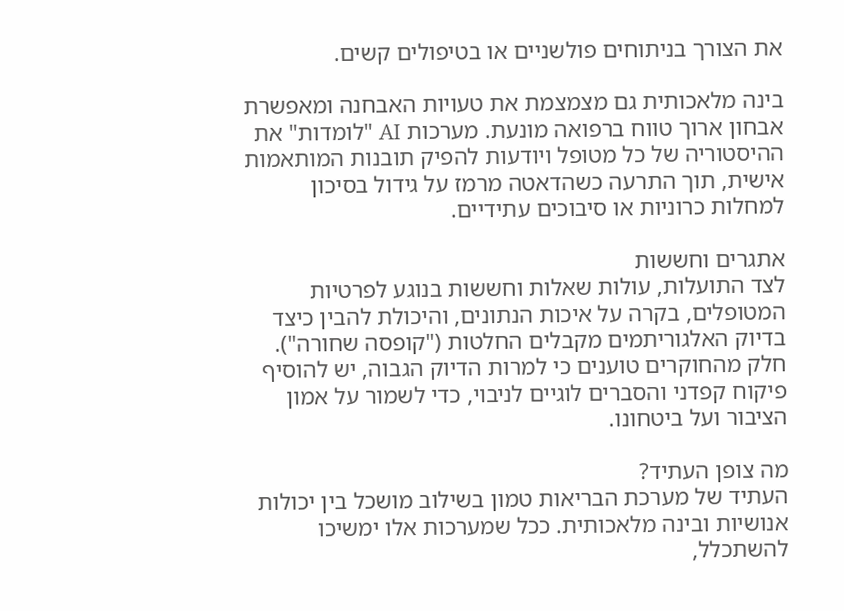את הצורך בניתוחים פולשניים או בטיפולים קשים.

בינה מלאכותית גם מצמצמת את טעויות האבחנה ומאפשרת אבחון ארוך טווח ברפואה מונעת. מערכות AI "לומדות" את ההיסטוריה של כל מטופל ויודעות להפיק תובנות המותאמות אישית, תוך התרעה כשהדאטה מרמז על גידול בסיכון למחלות כרוניות או סיבוכים עתידיים.

אתגרים וחששות
לצד התועלות, עולות שאלות וחששות בנוגע לפרטיות המטופלים, בקרה על איכות הנתונים, והיכולת להבין כיצד בדיוק האלגוריתמים מקבלים החלטות ("קופסה שחורה"). חלק מהחוקרים טוענים כי למרות הדיוק הגבוה, יש להוסיף פיקוח קפדני והסברים לוגיים לניבוי, כדי לשמור על אמון הציבור ועל ביטחונו.

מה צופן העתיד?
העתיד של מערכת הבריאות טמון בשילוב מושכל בין יכולות אנושיות ובינה מלאכותית. ככל שמערכות אלו ימשיכו להשתכלל,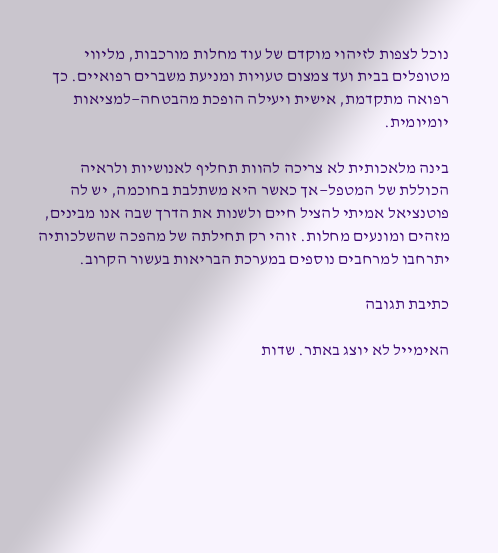נוכל לצפות לזיהוי מוקדם של עוד מחלות מורכבות, מליווי מטופלים בבית ועד צמצום טעויות ומניעת משברים רפואיים. כך רפואה מתקדמת, אישית ויעילה הופכת מהבטחה—למציאות יומיומית.

בינה מלאכותית לא צריכה להוות תחליף לאנושיות ולראיה הכוללת של המטפל—אך כאשר היא משתלבת בחוכמה, יש לה פוטנציאל אמיתי להציל חיים ולשנות את הדרך שבה אנו מבינים, מזהים ומונעים מחלות. זוהי רק תחילתה של מהפכה שהשלכותיה יתרחבו למרחבים נוספים במערכת הבריאות בעשור הקרוב.

כתיבת תגובה

האימייל לא יוצג באתר. שדות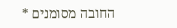החובה מסומנים *